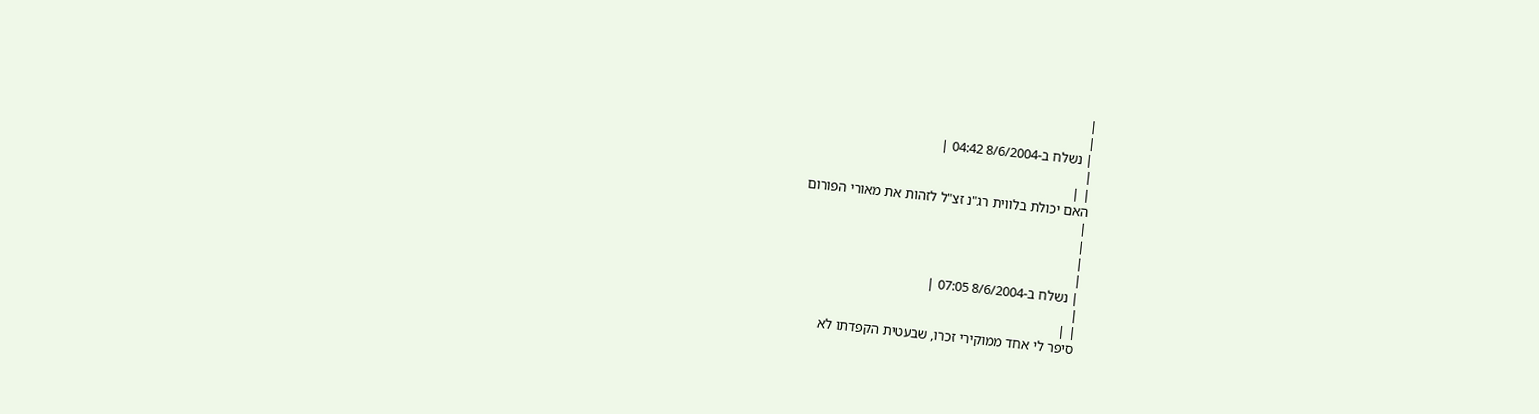|
|
| נשלח ב-8/6/2004 04:42 |
|
| |
האם יכולת בלווית רג"נ זצ"ל לזהות את מאורי הפורום
|
|
|
|
| נשלח ב-8/6/2004 07:05 |
|
| |
סיפר לי אחד ממוקירי זכרו, שבעטית הקפדתו לא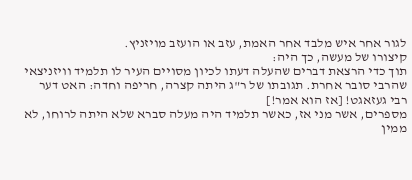לגור אחר איש מלבד אחר האמת, עזב או הועזב מויזניץ.
קיצורו של מעשה, כך היה:
תוך כדי הרצאת דברים שהעלה דעתו לכיון מסויים העיר לו תלמיד וויזניצאי שהרבי סובר אחרת. תגובתו של ר"ג היתה קצרה, חריפה וחדה: האט דער רבי געזאגט! [אז הוא אמר!]
מספרים, אשר מני אז, כאשר תלמיד היה מעלה סברא שלא היתה לרוחו, לא ממין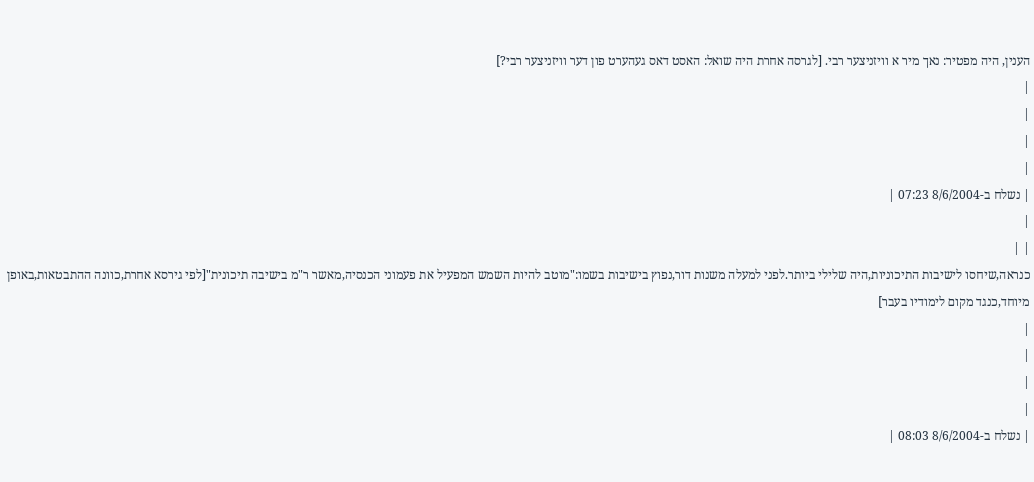הענין, היה מפטיר: נאך מיר א וויזניצער רבי. [לגרסה אחרת היה שואל: האסט דאס געהערט פון דער וויזניצער רבי?]
|
|
|
|
| נשלח ב-8/6/2004 07:23 |
|
| |
כנראה,שיחסו לישיבות התיכוניות,היה שלילי ביותר.לפני למעלה משנות דור,נפוץ בישיבות בשמו:"מוטב להיות השמש המפעיל את פעמוני הכנסיה,מאשר ר"מ בישיבה תיכונית"[לפי גירסא אחרת,כוונה ההתבטאות,באופן מיוחד,כנגד מקום לימודיו בעבר]
|
|
|
|
| נשלח ב-8/6/2004 08:03 |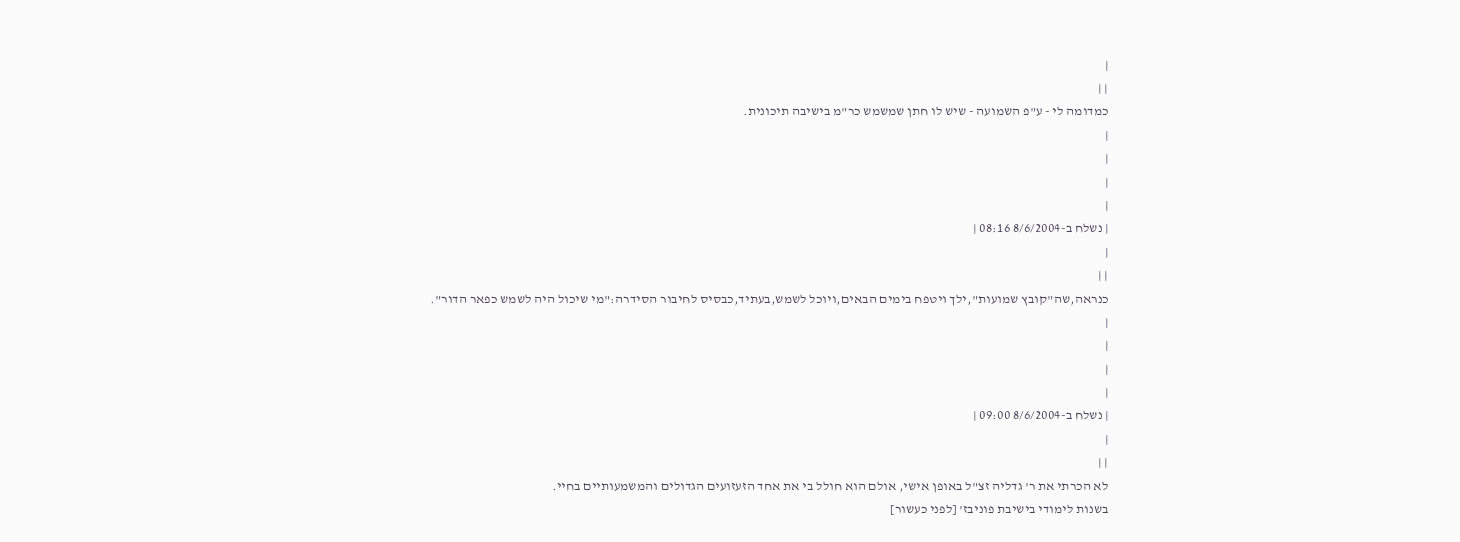|
| |
כמדומה לי - ע"פ השמועה - שיש לו חתן שמשמש כר"מ בישיבה תיכונית.
|
|
|
|
| נשלח ב-8/6/2004 08:16 |
|
| |
כנראה,שה"קובץ שמועות",ילך ויטפח בימים הבאים,ויוכל לשמש,בעתיד,כבסיס לחיבור הסידרה:"מי שיכול היה לשמש כפאר הדור".
|
|
|
|
| נשלח ב-8/6/2004 09:00 |
|
| |
לא הכרתי את ר' גדליה זצ"ל באופן אישי, אולם הוא חולל בי את אחד הזעזועים הגדולים והמשמעותיים בחיי.
בשנות לימודי בישיבת פוניבז' [לפני כעשור]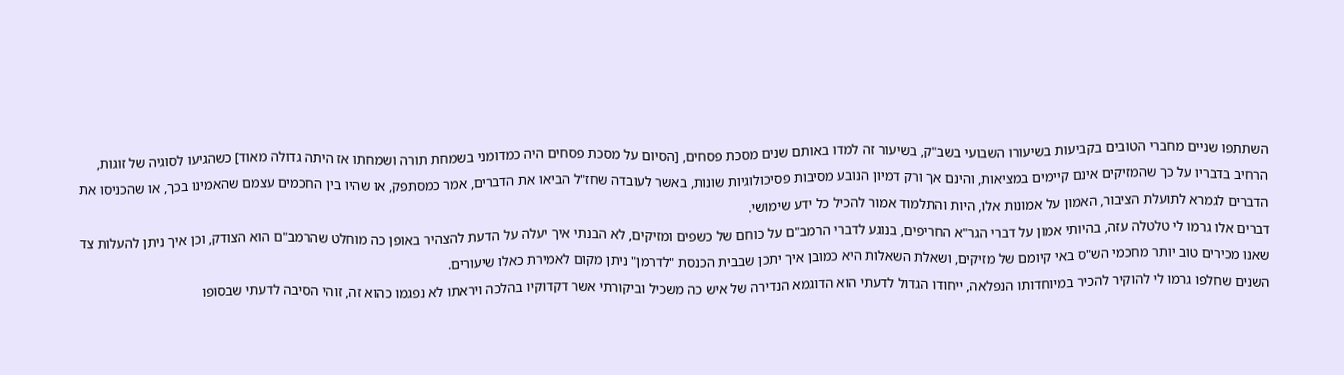השתתפו שניים מחברי הטובים בקביעות בשיעורו השבועי בשב"ק, בשיעור זה למדו באותם שנים מסכת פסחים, [הסיום על מסכת פסחים היה כמדומני בשמחת תורה ושמחתו אז היתה גדולה מאוד] כשהגיעו לסוגיה של זוגות, הרחיב בדבריו על כך שהמזיקים אינם קיימים במציאות, והינם אך ורק דמיון הנובע מסיבות פסיכולוגיות שונות, באשר לעובדה שחז"ל הביאו את הדברים, אמר כמסתפק, או שהיו בין החכמים עצמם שהאמינו בכך, או שהכניסו את הדברים לגמרא לתועלת הציבור, האמון על אמונות אלו, היות והתלמוד אמור להכיל כל ידע שימושי.
דברים אלו גרמו לי טלטלה עזה, בהיותי אמון על דברי הגר"א החריפים, בנוגע לדברי הרמב"ם על כוחם של כשפים ומזיקים, לא הבנתי איך יעלה על הדעת להצהיר באופן כה מוחלט שהרמב"ם הוא הצודק, וכן איך ניתן להעלות צד שאנו מכירים טוב יותר מחכמי הש"ס באי קיומם של מזיקים, ושאלת השאלות היא כמובן איך יתכן שבבית הכנסת "לדרמן" ניתן מקום לאמירת כאלו שיעורים.
השנים שחלפו גרמו לי להוקיר להכיר במיוחדותו הנפלאה, ייחודו הגדול לדעתי הוא הדוגמא הנדירה של איש כה משכיל וביקורתי אשר דקדוקיו בהלכה ויראתו לא נפגמו כהוא זה, זוהי הסיבה לדעתי שבסופו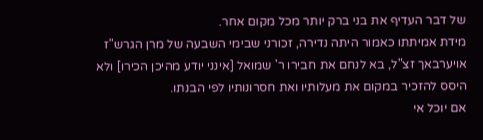של דבר העדיף את בני ברק יותר מכל מקום אחר.
מידת אמיתתו כאמור היתה נדירה, זכורני שבימי השבעה של מרן הגרש"ז אויערבאך זצ"ל, בא לנחם את חבירו ר' שמואל [אינני יודע מהיכן הכירו] ולא היסס להזכיר במקום את מעלותיו ואת חסרונותיו לפי הבנתו.
אם יוכל אי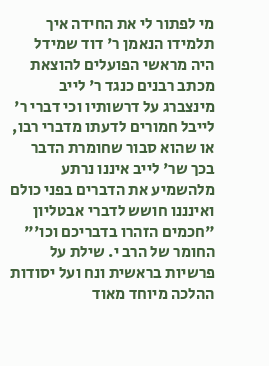מי לפתור לי את החידה איך תלמידו הנאמן ר' דוד שמידל היה מראשי הפועלים להוצאת מכתב רבנים כנגד ר' לייב מינצברג על דרשותיו וכי דברי ר' לייבל חמורים לדעתו מדברי רבו, או שהוא סבור שחומרת הדבר בכך שר' לייב איננו נרתע מלהשמיע את הדברים בפני כולם ואינננו חושש לדברי אבטליון "חכמים הזהרו בדבריכם וכו'"
החומר של הרב י. שילת על פרשיות בראשית ונח ועל יסודות ההלכה מיוחד מאוד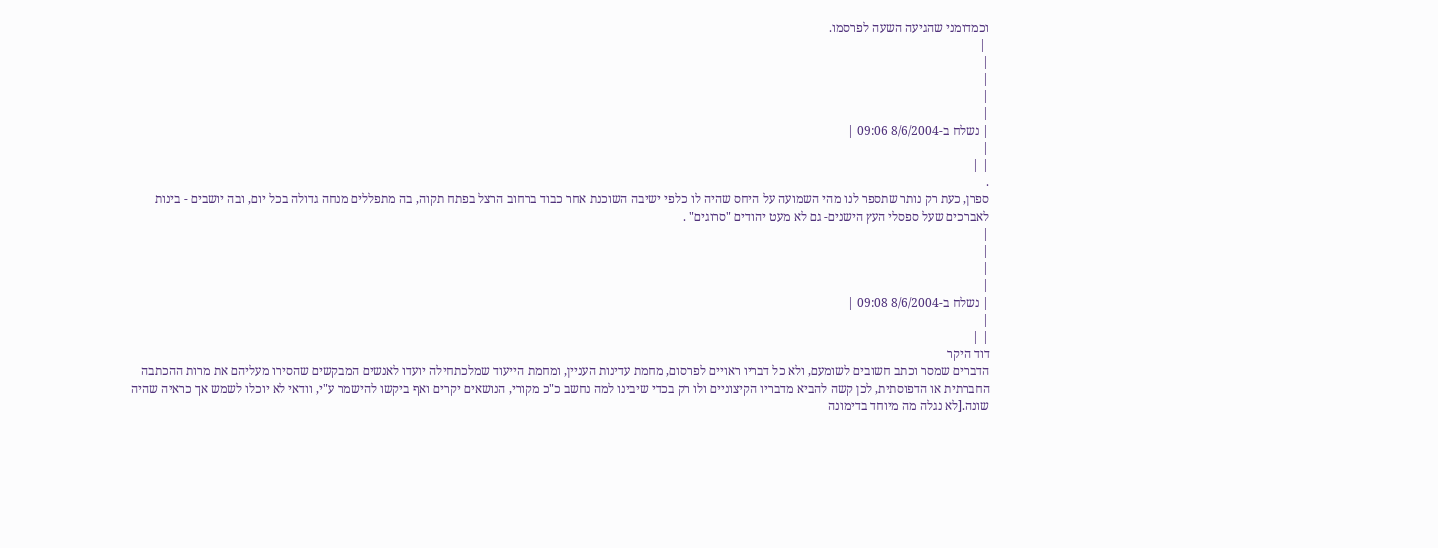וכמדומני שהגיעה השעה לפרסמו.
 |
|
|
|
|
| נשלח ב-8/6/2004 09:06 |
|
| |
.
ספרן, כעת רק נותר שתספר לנו מהי השמועה על היחס שהיה לו כלפי ישיבה השוכנת אחר כבוד ברחוב הרצל בפתח תקוה, בה מתפללים מנחה גדולה בכל יום, ובה יושבים - בינות לאברכים שעל ספסלי העץ הישנים- גם לא מעט יהודים "סרוגים" .
|
|
|
|
| נשלח ב-8/6/2004 09:08 |
|
| |
דוד היקר
הדברים שמסר וכתב חשובים לשומעם, ולא כל דבריו ראויים לפרסום, מחמת עדינות העניין, ומחמת הייעוד שמלכתחילה יועדו לאנשים המבקשים שהסירו מעליהם את מרות ההכתבה החברתית או הדפוסתית, לכן קשה להביא מדבריו הקיצוניים ולו רק בכדי שיבינו למה נחשב כ"כ מקורי, הנושאים יקרים ואף ביקשו להישמר ע"י, וודאי לא יוכלו לשמש אך כראיה שהיה שונה.[לא נגלה מה מיוחד בדימונה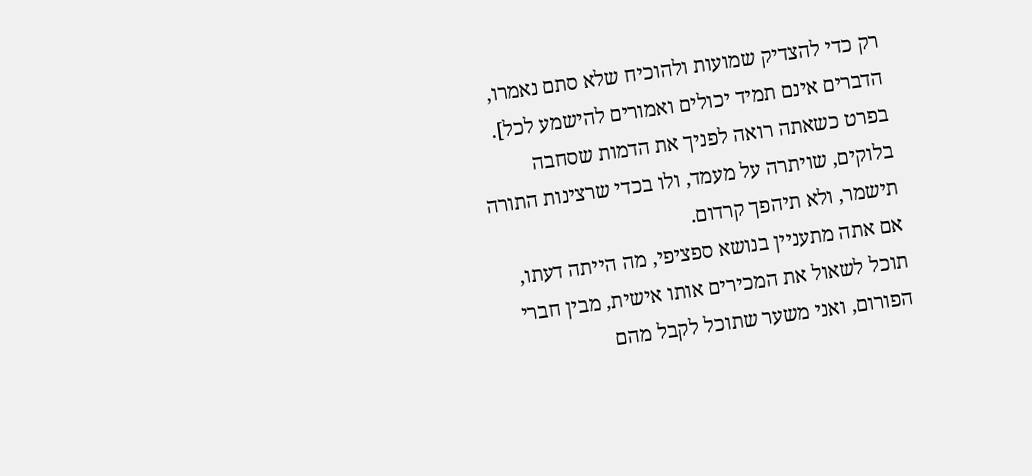רק כדי להצדיק שמועות ולהוכיח שלא סתם נאמרו, הדברים אינם תמיד יכולים ואמורים להישמע לכל]. בפרט כשאתה רואה לפניך את הדמות שסחבה בלוקים, שויתרה על מעמד, ולו בכדי שרצינות התורה תישמר, ולא תיהפך קרדום.
אם אתה מתעניין בנושא ספציפי, מה הייתה דעתו, תוכל לשאול את המכירים אותו אישית, מבין חברי הפורום, ואני משער שתוכל לקבל מהם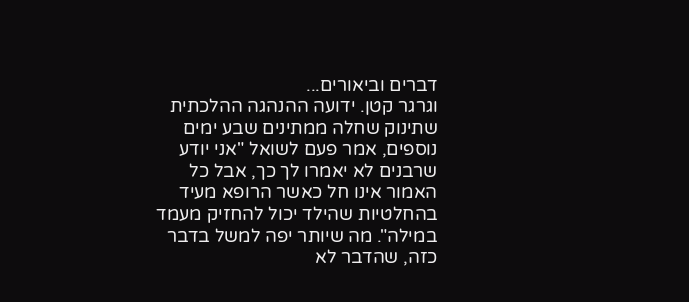דברים וביאורים...
וגרגר קטן. ידועה ההנהגה ההלכתית שתינוק שחלה ממתינים שבע ימים נוספים, אמר פעם לשואל "אני יודע שרבנים לא יאמרו לך כך, אבל כל האמור אינו חל כאשר הרופא מעיד בהחלטיות שהילד יכול להחזיק מעמד במילה". מה שיותר יפה למשל בדבר כזה, שהדבר לא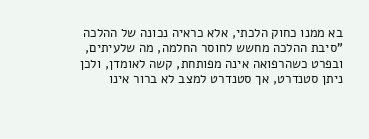בא ממנו כחוק הלכתי, אלא כראיה נכונה של ההלכה "סיבת ההלכה מחשש לחוסר החלמה, מה שלעיתים, ובפרט כשהרפואה אינה מפותחת, קשה לאומדן, ולכן ניתן סטנדרט, אך סטנדרט למצב לא ברור אינו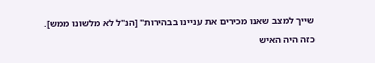שייך למצב שאנו מכירים את עניינו בבהירות" [הנ"ל לא מלשונו ממש].
כזה היה האיש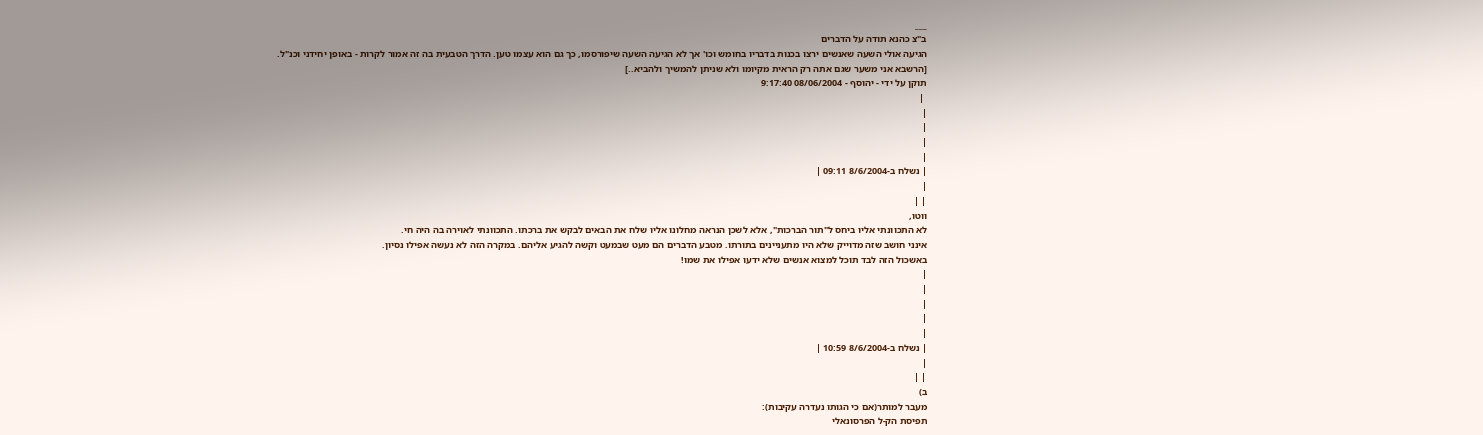___
ב"צ כהנא תודה על הדברים
הגיעה אולי השעה שאנשים ירצו בכנות בדבריו בחומש וכו' אך לא הגיעה השעה שיפורסמו, כך גם הוא עצמו טען. הדרך הטבעית בה זה אמור לקרות - באופן יחידני וכנ"ל.
[הרשבא אני משער שגם אתה רק הראית מקיומו ולא שניתן להמשיך ולהביא..]
תוקן על ידי - יהוסף - 08/06/2004 9:17:40
 |
|
|
|
|
| נשלח ב-8/6/2004 09:11 |
|
| |
ווטו,
לא התכוונתי אליו ביחס ל"תור הברכות", אלא לשכן הנראה מחלונו אליו שלח את הבאים לבקש את ברכתו. התכוונתי לאוירה בה היה חי.
אינני חושב שזה מדוייק שלא היו מתעניינים בתורתו. מטבע הדברים הם מעט שבמעט וקשה להגיע אליהם. במקרה הזה לא נעשה אפילו נסיון.
באשכול הזה לבד תוכל למצוא אנשים שלא ידעו אפילו את שמו!
|
|
|
|
|
| נשלח ב-8/6/2004 10:59 |
|
| |
ב)
מעבר למותר(אם כי הגותו נעדרה עקיבות):
תפיסת הק-ל הפרסונאלי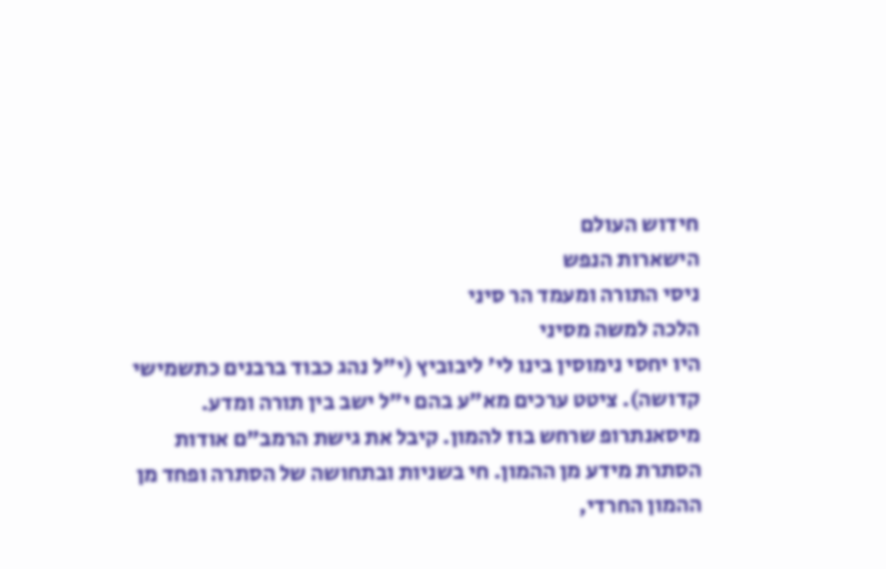חידוש העולם
הישארות הנפש
ניסי התורה ומעמד הר סיני
הלכה למשה מסיני
היו יחסי נימוסין בינו לי' ליבוביץ (י"ל נהג כבוד ברבנים כתשמישי קדושה). ציטט ערכים מא"ע בהם י"ל ישב בין תורה ומדע.
מיסאנתרופ שרחש בוז להמון. קיבל את גישת הרמב"ם אודות הסתרת מידע מן ההמון. חי בשניות ובתחושה של הסתרה ופחד מן ההמון החרדי,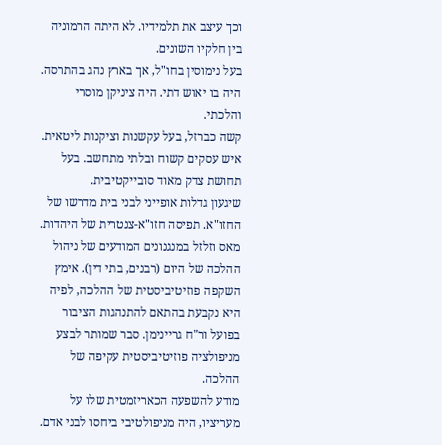וכך עיצב את תלמידיו. לא היתה הרמוניה בין חלקיו השונים.
בעל נימוסין בחו"ל, אך בארץ נהג בהתרסה.
היה בו יאוש דתי. היה ציניקן מוסרי והלכתי.
קשה כברזל, בעל עקשנות וציקנות ליטאית. איש עסקים קשוח ובלתי מתחשב. בעל תחושת צדק מאוד סובייקטיבית.
שיגעון גדלות אופייני לבני בית מדרשו של החזו"א. תפיסה חזו"א-צנטרית של היהדות.
מאס וזלזל במנגנונים המודעים של ניהול ההלכה של היום (רבנים, בתי דין). אימץ השקפה פוזיטיביסטית של ההלכה, לפיה היא נקבעת בהתאם להתנהגות הציבור בפועל ור"ח גריינימן. סבר שמותר לבצע מניפולציה פוזיטיביסטית עקיפה של ההלכה.
מודע להשפעה הכאריזמטית שלו על מעריציו, היה מניפולטיבי ביחסו לבני אדם.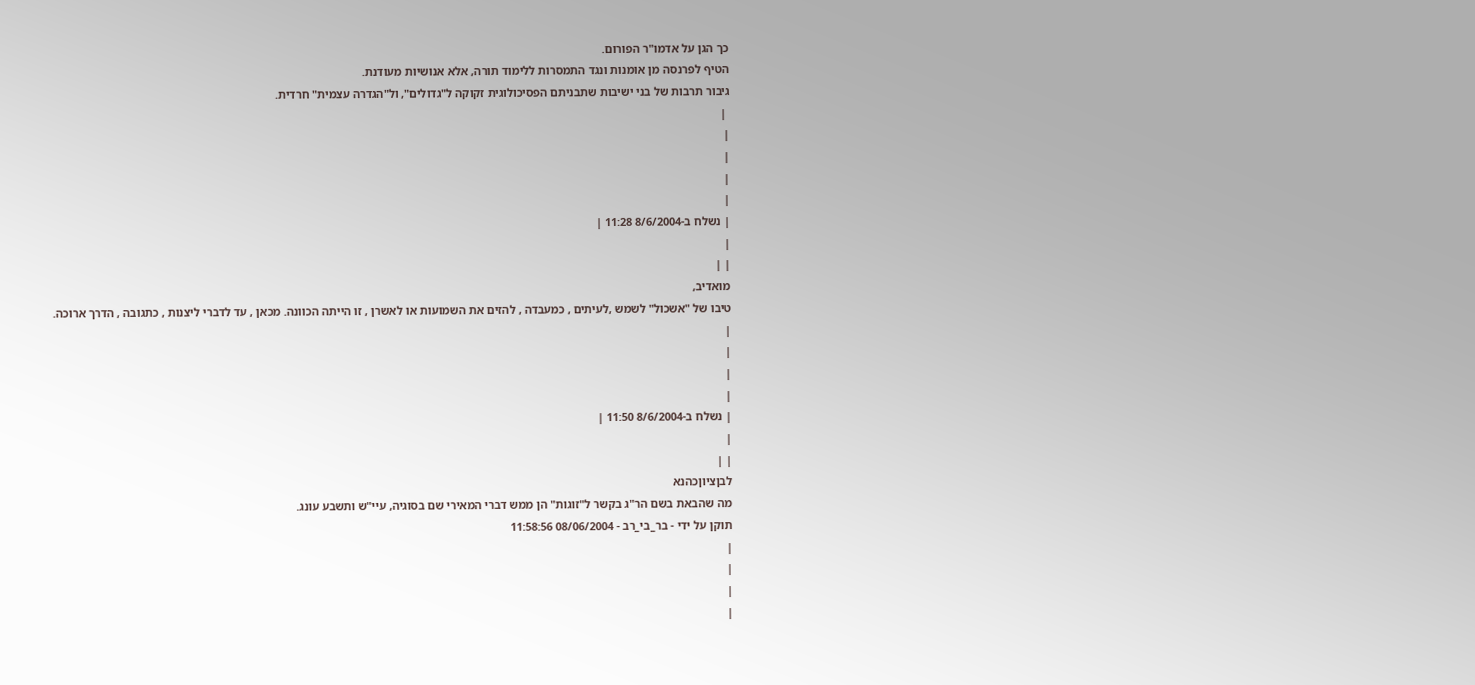כך הגן על אדמו"ר הפורום.
הטיף לפרנסה מן אומנות ונגד התמסרות ללימוד תורה, אלא אנושיות מעודנת.
גיבור תרבות של בני ישיבות שתבניתם הפסיכולוגית זקוקה ל"גדולים", ול"הגדרה עצמית" חרדית.
 |
|
|
|
|
| נשלח ב-8/6/2004 11:28 |
|
| |
מואדיב,
טיבו של "אשכול" לשמש ,לעיתים , כמעבדה , להזים את השמועות או לאשרן , זו הייתה הכוונה. מכאן , עד לדברי ליצנות , כתגובה , הדרך ארוכה.
|
|
|
|
| נשלח ב-8/6/2004 11:50 |
|
| |
לבןציוןכהנא
מה שהבאת בשם הר"ג בקשר ל"זוגות" הן ממש דברי המאירי שם בסוגיה, עיי"ש ותשבע עונג.
תוקן על ידי - בר_בי_רב - 08/06/2004 11:58:56
|
|
|
|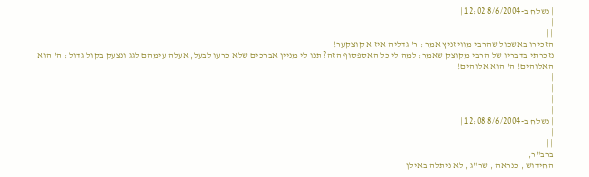| נשלח ב-8/6/2004 12:02 |
|
| |
הזכירו באשכול שהרבי מוויזניץ אמר : ר' גדליה איז א קוצקער!
נזכרתי בדבריו של הרבי מקוצק שאמר: למה לי כל האספסוף הזה? תנו לי מניין אברכים שלא כרעו לבעל, אעלה עימהם לגג ונצעק בקול גדול : ה' הוא האלוהים! ה' הוא אלוהים!
|
|
|
|
| נשלח ב-8/6/2004 12:08 |
|
| |
ברב"ר,
החידוש , כנראה , שר"ג , לא ניתלה באילן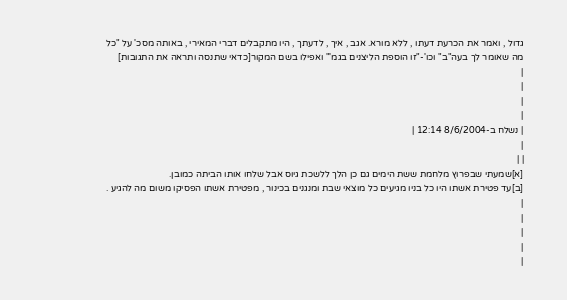גדול , ואמר את הכרעת דעתו , ללא מורא. אגב , איך , לדעתך , היו מתקבלים דברי המאירי , באותה מסכ' על "כל מה שאומר לך בעה"ב" וכו'-"זו הוספת הליצנים בגמ'" ואפילו בשם המקור[כדאי שתנסה ותראה את התגובות]
|
|
|
|
| נשלח ב-8/6/2004 12:14 |
|
| |
[א]שמעתי שבפרוץ מלחמת ששת הימים גם כן הלך ללשכת גיוס אבל שלחו אותו הביתה כמובן.
[ב]עד פטירת אשתו היו כל בניו מגיעים כל מוצאי שבת ומנגנים בכינור , מפטירת אשתו הפסיקו משום מה להגיע .
|
|
|
|
|